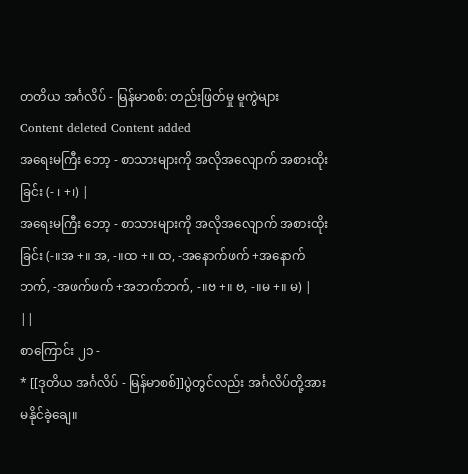တတိယ အင်္ဂလိပ် - မြန်မာစစ်: တည်းဖြတ်မှု မူကွဲများ
Content deleted Content added
အရေးမကြီး ဘော့ - စာသားများကို အလိုအလျောက် အစားထိုးခြင်း (- ၊ +၊) |
အရေးမကြီး ဘော့ - စာသားများကို အလိုအလျောက် အစားထိုးခြင်း (-။အ +။ အ, -။ထ +။ ထ, -အနောက်ဖက် +အနောက်ဘက်, -အဖက်ဖက် +အဘက်ဘက်, -။ဗ +။ ဗ, -။မ +။ မ) |
||
စာကြောင်း ၂၁ -
* [[ဒုတိယ အင်္ဂလိပ် - မြန်မာစစ်]]ပွဲတွင်လည်း အင်္ဂလိပ်တို့အား မနိုင်ခဲ့ချေ။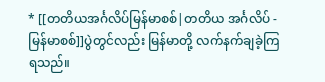* [[တတိယအင်္ဂလိပ်မြန်မာစစ်|တတိယ အင်္ဂလိပ် - မြန်မာစစ်]]ပွဲတွင်လည်း မြန်မာတို့ လက်နက်ချခဲ့ကြရသည်။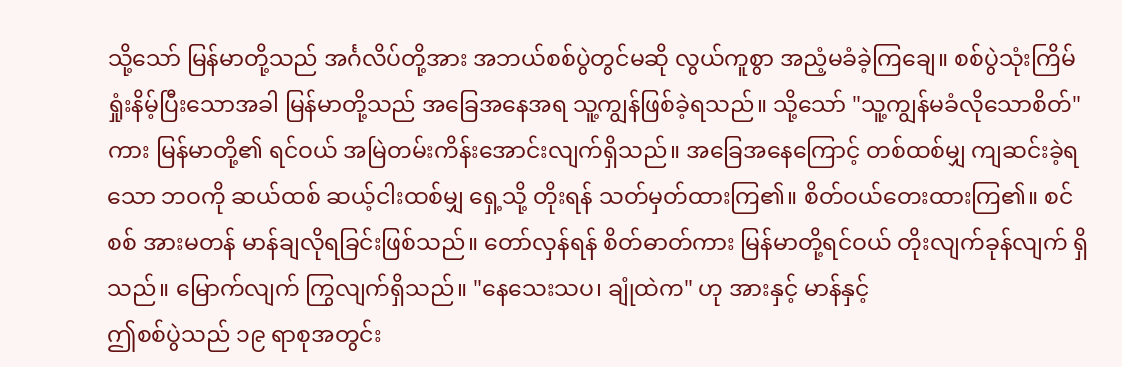သို့သော် မြန်မာတို့သည် အင်္ဂလိပ်တို့အား အဘယ်စစ်ပွဲတွင်မဆို လွယ်ကူစွာ အညံ့မခံခဲ့ကြချေ။ စစ်ပွဲသုံးကြိမ် ရှုံးနိမ့်ပြီးသောအခါ မြန်မာတို့သည် အခြေအနေအရ သူ့ကျွန်ဖြစ်ခဲ့ရသည်။ သို့သော် "သူ့ကျွန်မခံလိုသောစိတ်"ကား မြန်မာတို့၏ ရင်ဝယ် အမြဲတမ်းကိန်းအောင်းလျက်ရှိသည်။ အခြေအနေကြောင့် တစ်ထစ်မျှ ကျဆင်းခဲ့ရသော ဘဝကို ဆယ်ထစ် ဆယ့်ငါးထစ်မျှ ရှေ့သို့ တိုးရန် သတ်မှတ်ထားကြ၏။ စိတ်ဝယ်တေးထားကြ၏။ စင်စစ် အားမတန် မာန်ချလိုရခြင်းဖြစ်သည်။ တော်လှန်ရန် စိတ်ဓာတ်ကား မြန်မာတို့ရင်ဝယ် တိုးလျက်ခုန်လျက် ရှိသည်။ မြောက်လျက် ကြွလျက်ရှိသည်။ "နေသေးသပ၊ ချုံထဲက" ဟု အားနှင့် မာန်နှင့်
ဤစစ်ပွဲသည် ၁၉ ရာစုအတွင်း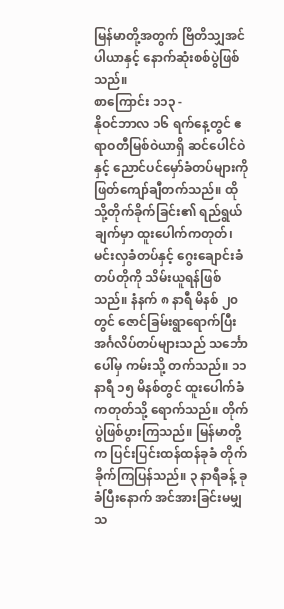မြန်မာတို့အတွက် ဗြိတိသျှအင်ပါယာနှင့် နောက်ဆုံးစစ်ပွဲဖြစ်သည်။
စာကြောင်း ၁၁၃ -
နိုဝင်ဘာလ ၁၆ ရက်နေ့တွင် ဧရာဝတီမြစ်ဝဲယာရှိ ဆင်ပေါင်ဝဲနှင့် ညောင်ပင်မှော်ခံတပ်များကို ဖြတ်ကျော်ချီတက်သည်။ ထိုသို့တိုက်ခိုက်ခြင်း၏ ရည်ရွယ်ချက်မှာ ထူးပေါက်ကတုတ်၊ မင်းလှခံတပ်နှင့် ဂွေးချောင်းခံတပ်တိုကို သိမ်းယူရန်ဖြစ်သည်။ နံနက် ၈ နာရီ မိနစ် ၂၀ တွင် ဇောင်ခြမ်းရွာရောက်ပြီး အင်္ဂလိပ်တပ်များသည် သင်္ဘောပေါ်မှ ကမ်းသို့ တက်သည်။ ၁၁ နာရီ ၁၅ မိနစ်တွင် ထူးပေါက်ခံကတုတ်သို့ ရောက်သည်။ တိုက်ပွဲဖြစ်ပွားကြသည်။ မြန်မာတို့က ပြင်းပြင်းထန်ထန်ခုခံ တိုက်ခိုက်ကြပြန်သည်။ ၃ နာရီခန့် ခုခံပြီးနောက် အင်အားခြင်းမမျှသ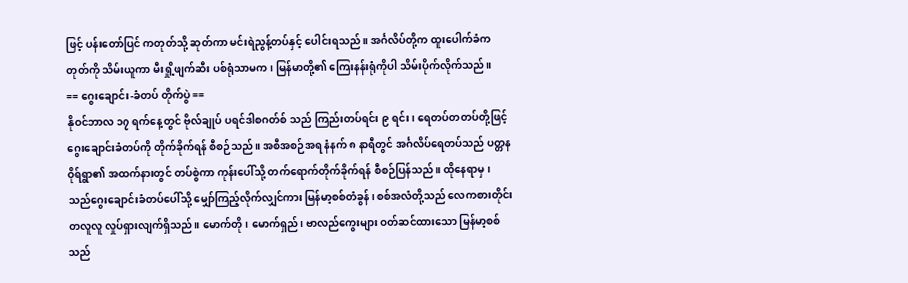ဖြင့် ပန်းတော်ပြင် ကတုတ်သို့ ဆုတ်ကာ မင်းရဲညွန့်တပ်နှင့် ပေါင်းရသည်။ အင်္ဂလိပ်တို့က ထူးပေါက်ခံကတုတ်ကို သိမ်းယူကာ မီးရှို့ဖျက်ဆီး ပစ်ရုံသာမက၊ မြန်မာတို့၏ ကြေးနန်းရုံကိုပါ သိမ်းပိုက်လိုက်သည်။
== ဂွေးချောင်း-ခံတပ် တိုက်ပွဲ ==
နိုဝင်ဘာလ ၁၇ ရက်နေ့တွင် ဗိုလ်ချုပ် ပရင်ဒါစဂတ်စ် သည် ကြည်းတပ်ရင်း ၉ ရင်း၊ ရေတပ်တတပ်တို့ဖြင့် ဂွေးချောင်းခံတပ်ကို တိုက်ခိုက်ရန် စီစဉ်သည်။ အစီအစဉ်အရ နံနက် ၈ နာရီတွင် အင်္ဂလိပ်ရေတပ်သည် ပတ္တနဝိုရ်ရွာ၏ အထက်နားတွင် တပ်စွဲကာ ကုန်းပေါ်သို့ တက်ရောက်တိုက်ခိုက်ရန် စီစဉ်ပြန်သည်။ ထိုနေရာမှ၊ သည်ဂွေးချောင်းခံတပ်ပေါ်သို့ မျှော်ကြည့်လိုက်လျှင်ကား မြန်မာ့စစ်တံခွန်၊ စစ်အလံတို့သည် လေကစားတိုင်း တလူလူ လှုပ်ရှားလျက်ရှိသည်။ မောက်တို၊ မောက်ရှည်၊ ဗာလည်ကွေးများ ဝတ်ဆင်ထားသော မြန်မာ့စစ်သည်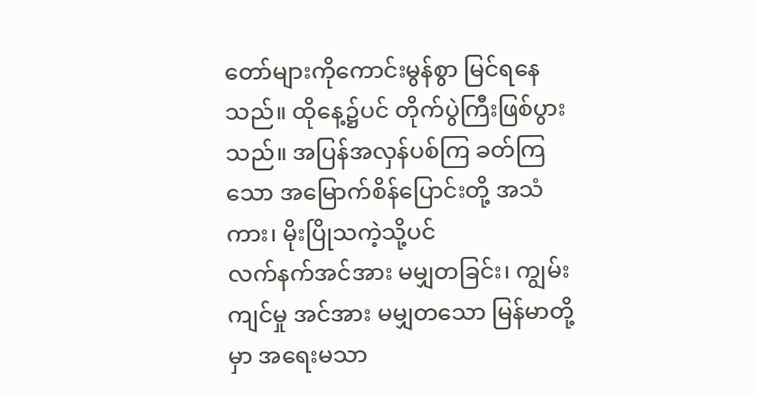တော်များကိုကောင်းမွန်စွာ မြင်ရနေသည်။ ထိုနေ့၌ပင် တိုက်ပွဲကြီးဖြစ်ပွားသည်။ အပြန်အလှန်ပစ်ကြ ခတ်ကြသော အမြောက်စိန်ပြောင်းတို့ အသံကား၊ မိုးပြိုသကဲ့သို့ပင်
လက်နက်အင်အား မမျှတခြင်း၊ ကျွမ်းကျင်မှု အင်အား မမျှတသော မြန်မာတို့မှာ အရေးမသာ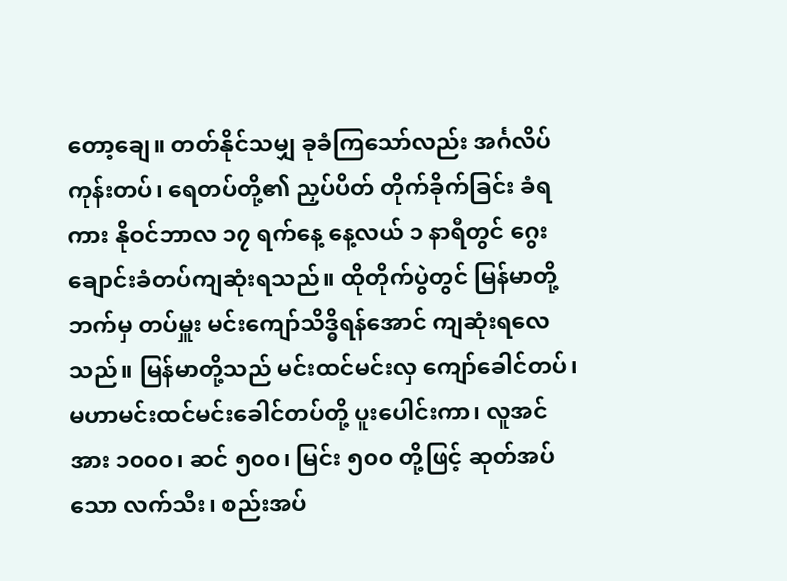တော့ချေ။ တတ်နိုင်သမျှ ခုခံကြသော်လည်း အင်္ဂလိပ် ကုန်းတပ်၊ ရေတပ်တို့၏ ညှပ်ပိတ် တိုက်ခိုက်ခြင်း ခံရကား နိုဝင်ဘာလ ၁၇ ရက်နေ့ နေ့လယ် ၁ နာရီတွင် ဂွေးချောင်းခံတပ်ကျဆုံးရသည်။ ထိုတိုက်ပွဲတွင် မြန်မာတို့ဘက်မှ တပ်မှူး မင်းကျော်သိဒ္ဓိရန်အောင် ကျဆုံးရလေသည်။ မြန်မာတို့သည် မင်းထင်မင်းလှ ကျော်ခေါင်တပ်၊ မဟာမင်းထင်မင်းခေါင်တပ်တို့ ပူးပေါင်းကာ၊ လူအင်အား ၁၀၀၀၊ ဆင် ၅၀၀၊ မြင်း ၅၀၀ တို့ဖြင့် ဆုတ်အပ်သော လက်သီး၊ စည်းအပ်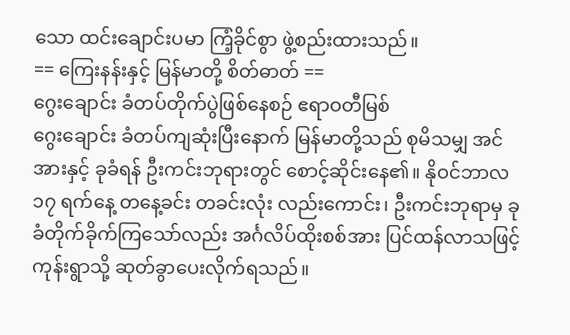သော ထင်းချောင်းပမာ ကြံ့ခိုင်စွာ ဖွဲ့စည်းထားသည်။
== ကြေးနန်းနှင့် မြန်မာတို့ စိတ်ဓာတ် ==
ဂွေးချောင်း ခံတပ်တိုက်ပွဲဖြစ်နေစဉ် ဧရာဝတီမြစ်
ဂွေးချောင်း ခံတပ်ကျဆုံးပြီးနောက် မြန်မာတို့သည် စုမိသမျှ အင်အားနှင့် ခုခံရန် ဦးကင်းဘုရားတွင် စောင့်ဆိုင်းနေ၏။ နိုဝင်ဘာလ ၁၇ ရက်နေ့ တနေ့ခင်း တခင်းလုံး လည်းကောင်း၊ ဦးကင်းဘုရာမှ ခုခံတိုက်ခိုက်ကြသော်လည်း အင်္ဂလိပ်ထိုးစစ်အား ပြင်ထန်လာသဖြင့် ကုန်းရွာသို့ ဆုတ်ခွာပေးလိုက်ရသည်။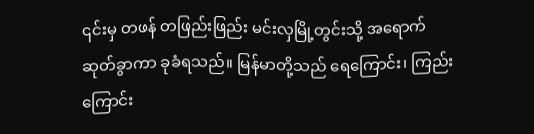၎င်းမှ တဖန် တဖြည်းဖြည်း မင်းလှမြို့တွင်းသို့ အရောက်ဆုတ်ခွာကာ ခုခံရသည်။ မြန်မာတို့သည် ရေကြောင်း၊ ကြည်းကြောင်း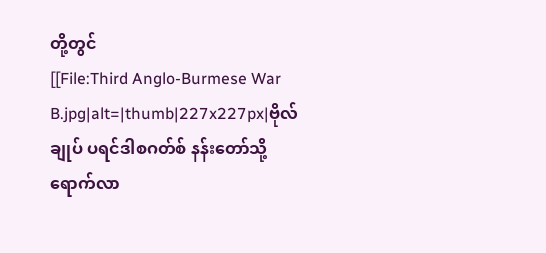တို့တွင်
[[File:Third Anglo-Burmese War B.jpg|alt=|thumb|227x227px|ဗိုလ်ချုပ် ပရင်ဒါစဂတ်စ် နန်းတော်သို့ ရောက်လာ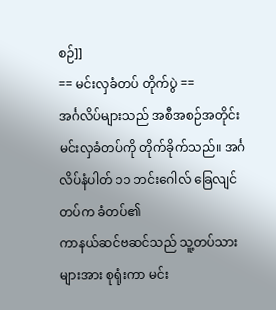စဉ်]]
== မင်းလှခံတပ် တိုက်ပွဲ ==
အင်္ဂလိပ်များသည် အစီအစဉ်အတိုင်း မင်းလှခံတပ်ကို တိုက်ခိုက်သည်။ အင်္ဂလိပ်နံပါတ် ၁၁ ဘင်းဂေါလ် ခြေလျင်တပ်က ခံတပ်၏
ကာနယ်ဆင်ဗဆင်သည် သူ့တပ်သားများအား စုရုံးကာ မင်း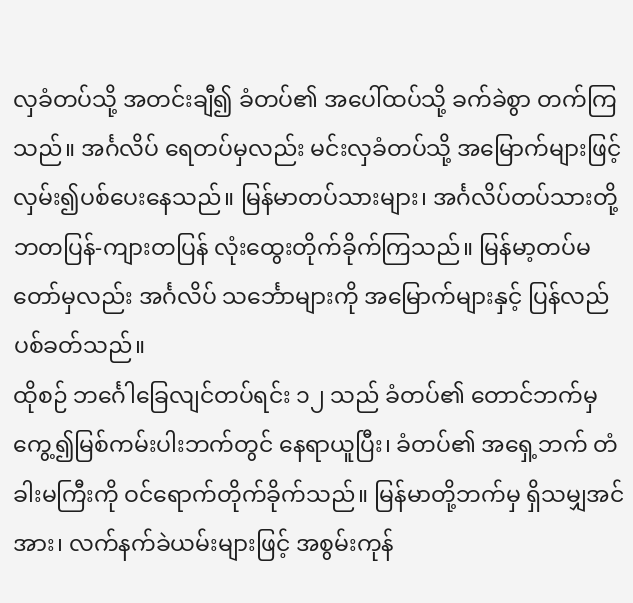လှခံတပ်သို့ အတင်းချီ၍ ခံတပ်၏ အပေါ်ထပ်သို့ ခက်ခဲစွာ တက်ကြသည်။ အင်္ဂလိပ် ရေတပ်မှလည်း မင်းလှခံတပ်သို့ အမြောက်များဖြင့် လှမ်း၍ပစ်ပေးနေသည်။ မြန်မာတပ်သားများ၊ အင်္ဂလိပ်တပ်သားတို့ ဘတပြန်-ကျားတပြန် လုံးထွေးတိုက်ခိုက်ကြသည်။ မြန်မာ့တပ်မတော်မှလည်း အင်္ဂလိပ် သင်္ဘောများကို အမြောက်များနှင့် ပြန်လည်ပစ်ခတ်သည်။
ထိုစဉ် ဘင်္ဂေါခြေလျင်တပ်ရင်း ၁၂ သည် ခံတပ်၏ တောင်ဘက်မှကွေ့၍မြစ်ကမ်းပါးဘက်တွင် နေရာယူပြီး၊ ခံတပ်၏ အရှေ့ဘက် တံခါးမကြီးကို ဝင်ရောက်တိုက်ခိုက်သည်။ မြန်မာတို့ဘက်မှ ရှိသမျှအင်အား၊ လက်နက်ခဲယမ်းများဖြင့် အစွမ်းကုန်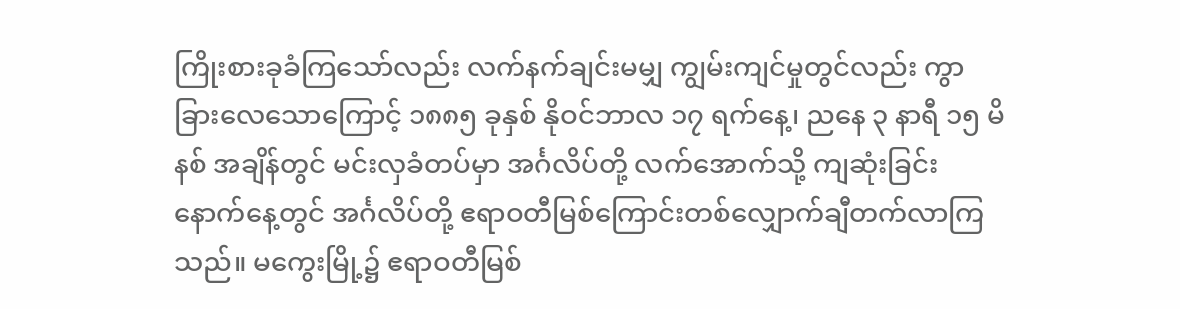ကြိုးစားခုခံကြသော်လည်း လက်နက်ချင်းမမျှ ကျွမ်းကျင်မှုတွင်လည်း ကွာခြားလေသောကြောင့် ၁၈၈၅ ခုနှစ် နိုဝင်ဘာလ ၁၇ ရက်နေ့၊ ညနေ ၃ နာရီ ၁၅ မိနစ် အချိန်တွင် မင်းလှခံတပ်မှာ အင်္ဂလိပ်တို့ လက်အောက်သို့ ကျဆုံးခြင်း
နောက်နေ့တွင် အင်္ဂလိပ်တို့ ဧရာဝတီမြစ်ကြောင်းတစ်လျှောက်ချီတက်လာကြသည်။ မကွေးမြို့၌ ဧရာဝတီမြစ်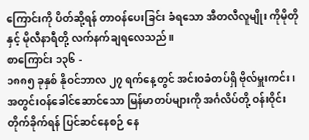ကြောင်းကို ပိတ်ဆို့ရန် တာဝန်ပေးခြင်း ခံရသော အီတလီလူမျိုး ကိုမိုတိုနှင့် မိုလီနာရီတို့ လက်နက်ချရလေသည်။
စာကြောင်း ၁၃၆ -
၁၈၈၅ ခုနှစ် နိုဝင်ဘာလ ၂၇ ရက်နေ့တွင် အင်းဝခံတပ်ရှိ ဗိုလ်မှူးကင်း၊ အတွင်းဝန်ခေါင်ဆောင်သော မြန်မာတပ်များကို အင်္ဂလိပ်တို့ ဝန်းဝိုင်း တိုက်ခိုက်ရန် ပြင်ဆင်နေစဉ် နေ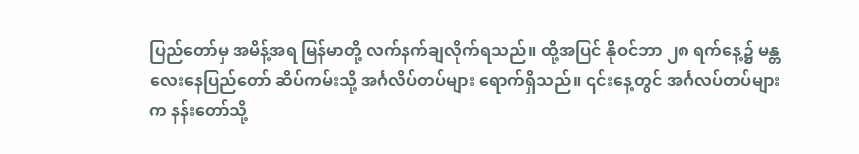ပြည်တော်မှ အမိန့်အရ မြန်မာတို့ လက်နက်ချလိုက်ရသည်။ ထို့အပြင် နိုဝင်ဘာ ၂၈ ရက်နေ့၌ မန္တလေးနေပြည်တော် ဆိပ်ကမ်းသို့ အင်္ဂလိပ်တပ်များ ရောက်ရှိသည်။ ၎င်းနေ့တွင် အင်္ဂလပ်တပ်များက နန်းတော်သို့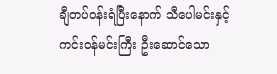ချီတပ်ဝန်းရံပြီးနောက် သီပေါမင်းနှင့် ကင်းဝန်မင်းကြီး ဦးဆောင်သော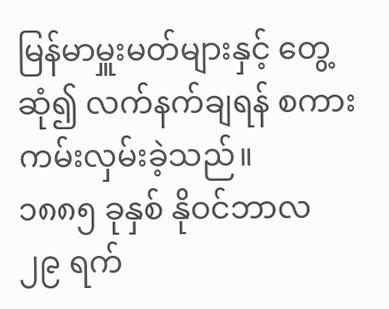မြန်မာမှူးမတ်များနှင့် တွေ့ဆုံ၍ လက်နက်ချရန် စကား ကမ်းလှမ်းခဲ့သည်။
၁၈၈၅ ခုနှစ် နိုဝင်ဘာလ ၂၉ ရက်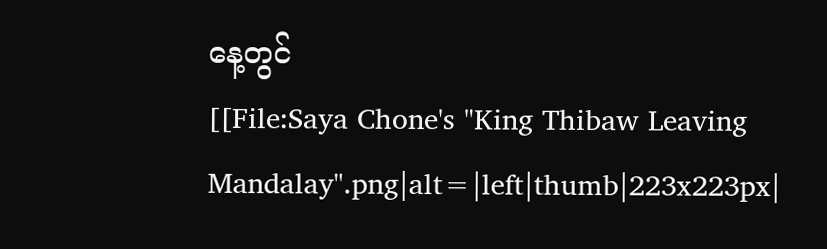နေ့တွင်
[[File:Saya Chone's "King Thibaw Leaving Mandalay".png|alt=|left|thumb|223x223px|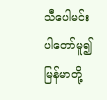သီပေါမင်း ပါတော်မူ၍ မြန်မာတို့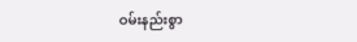ဝမ်းနည်းစွာ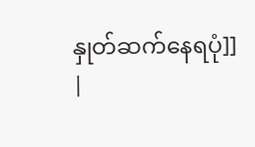နှုတ်ဆက်နေရပုံ]]
|